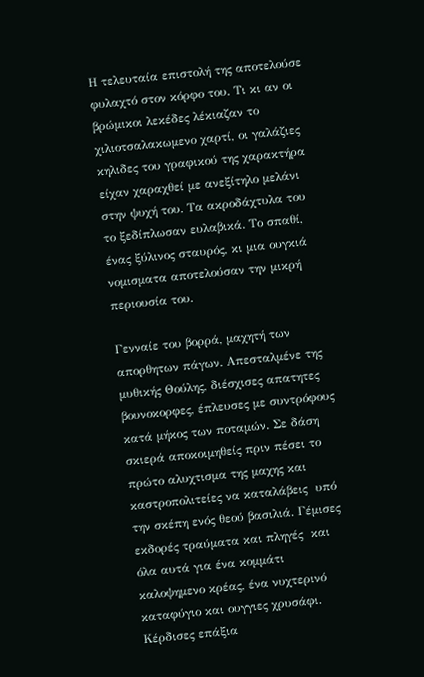Η τελευταία επιστολή της αποτελούσε φυλαχτό στον κόρφο του. Τι κι αν οι βρώμικοι λεκέδες λέκιαζαν το χιλιοτσαλακωμενο χαρτί, οι γαλάζιες κηλιδες του γραφικού της χαρακτήρα είχαν χαραχθεί με ανεξίτηλο μελάνι στην ψυχή του. Τα ακροδάχτυλα του το ξεδίπλωσαν ευλαβικά. Το σπαθί, ένας ξύλινος σταυρός, κι μια ουγκιά νομισματα αποτελούσαν την μικρή περιουσία του.

Γενναίε του βορρά, μαχητή των απορθητων πάγων. Απεσταλμένε της μυθικής Θούλης, διέσχισες απατητες βουνοκορφες, έπλευσες με συντρόφους κατά μήκος των ποταμών. Σε δάση σκιερά αποκοιμηθείς πριν πέσει το πρώτο αλυχτισμα της μαχης και καστροπολιτείες να καταλάβεις  υπό την σκέπη ενός θεού βασιλιά. Γέμισες εκδορές τραύματα και πληγές  και όλα αυτά για ένα κομμάτι καλοψημενο κρέας, ένα νυχτερινό καταφύγιο και ουγγιες χρυσάφι. Κέρδισες επάξια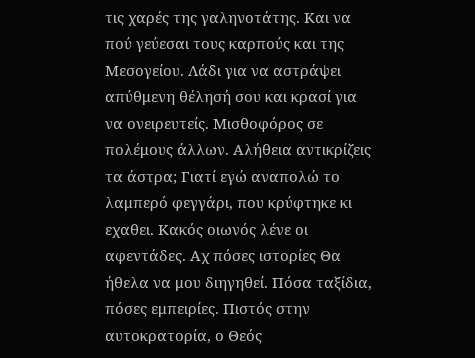τις χαρές της γαληνοτάτης. Και να πού γεύεσαι τους καρπούς και της Μεσογείου. Λάδι για να αστράψει απύθμενη θέλησή σου και κρασί για να ονειρευτείς. Μισθοφόρος σε πολέμους άλλων. Αλήθεια αντικρίζεις τα άστρα; Γιατί εγώ αναπολώ το λαμπερό φεγγάρι, που κρύφτηκε κι εχαθει. Κακός οιωνός λένε οι αφεντάδες. Αχ πόσες ιστορίες Θα ήθελα να μου διηγηθεί. Πόσα ταξίδια, πόσες εμπειρίες. Πιστός στην αυτοκρατορία, ο Θεός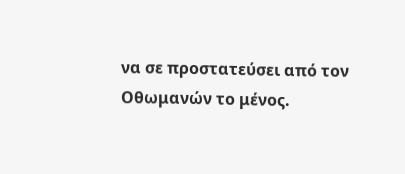να σε προστατεύσει από τον Οθωμανών το μένος.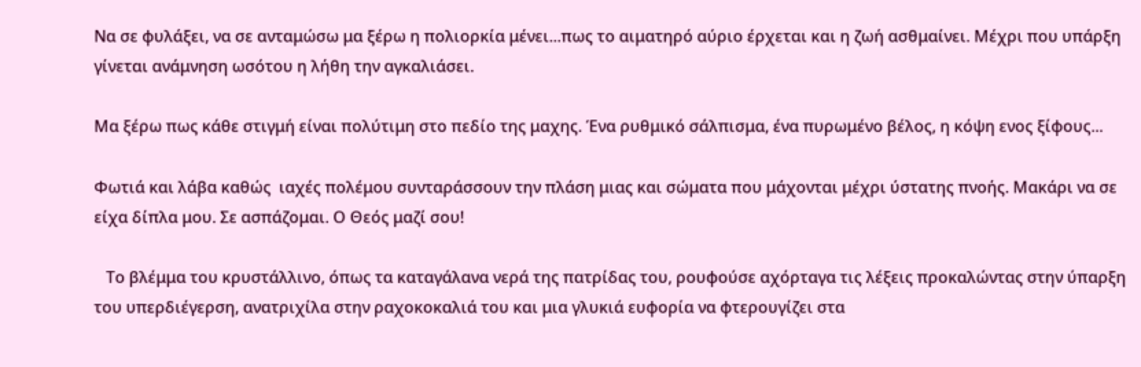Να σε φυλάξει, να σε ανταμώσω μα ξέρω η πολιορκία μένει...πως το αιματηρό αύριο έρχεται και η ζωή ασθμαίνει. Μέχρι που υπάρξη γίνεται ανάμνηση ωσότου η λήθη την αγκαλιάσει.

Μα ξέρω πως κάθε στιγμή είναι πολύτιμη στο πεδίο της μαχης. Ένα ρυθμικό σάλπισμα, ένα πυρωμένο βέλος, η κόψη ενος ξίφους...

Φωτιά και λάβα καθώς  ιαχές πολέμου συνταράσσουν την πλάση μιας και σώματα που μάχονται μέχρι ύστατης πνοής. Μακάρι να σε είχα δίπλα μου. Σε ασπάζομαι. Ο Θεός μαζί σου!

   Το βλέμμα του κρυστάλλινο, όπως τα καταγάλανα νερά της πατρίδας του, ρουφούσε αχόρταγα τις λέξεις προκαλώντας στην ύπαρξη του υπερδιέγερση, ανατριχίλα στην ραχοκοκαλιά του και μια γλυκιά ευφορία να φτερουγίζει στα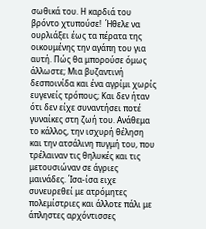σωθικά του. Η καρδιά του βρόντο χτυπούσε!  Ήθελε να ουρλιάξει έως τα πέρατα της οικουμένης την αγάπη του για αυτή. Πώς θα μπορούσε όμως άλλωστε; Μια βυζαντινή δεσποινίδα και ένα αγρίμι χωρίς ευγενείς τρόπους; Και δεν ήταν ότι δεν είχε συναντήσει ποτέ γυναίκες στη ζωή του. Ανάθεμα το κάλλος, την ισχυρή θέληση και την ατσάλινη πυγμή του, που τρέλαιναν τις θηλυκές και τις μετουσιώναν σε άγριες μαινάδες. Ίσα-ίσα ειχε συνευρεθεί με ατρόμητες πολεμίστριες και άλλοτε πάλι με άπληστες αρχόντισσες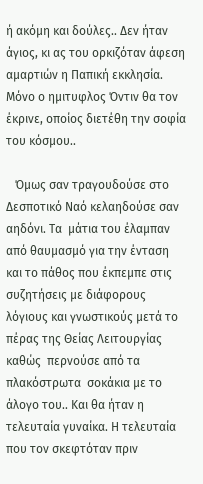ή ακόμη και δούλες.. Δεν ήταν άγιος, κι ας του ορκιζόταν άφεση αμαρτιών η Παπική εκκλησία. Μόνο ο ημιτυφλος Όντιν θα τον έκρινε, οποίος διετέθη την σοφία του κόσμου..

   Όμως σαν τραγουδούσε στο Δεσποτικό Ναό κελαηδούσε σαν αηδόνι. Τα  μάτια του έλαμπαν από θαυμασμό για την ένταση και το πάθος που έκπεμπε στις συζητήσεις με διάφορους λόγιους και γνωστικούς μετά το πέρας της Θείας Λειτουργίας καθώς  περνούσε από τα πλακόστρωτα  σοκάκια με το άλογο του.. Και θα ήταν η τελευταία γυναίκα. Η τελευταία που τον σκεφτόταν πριν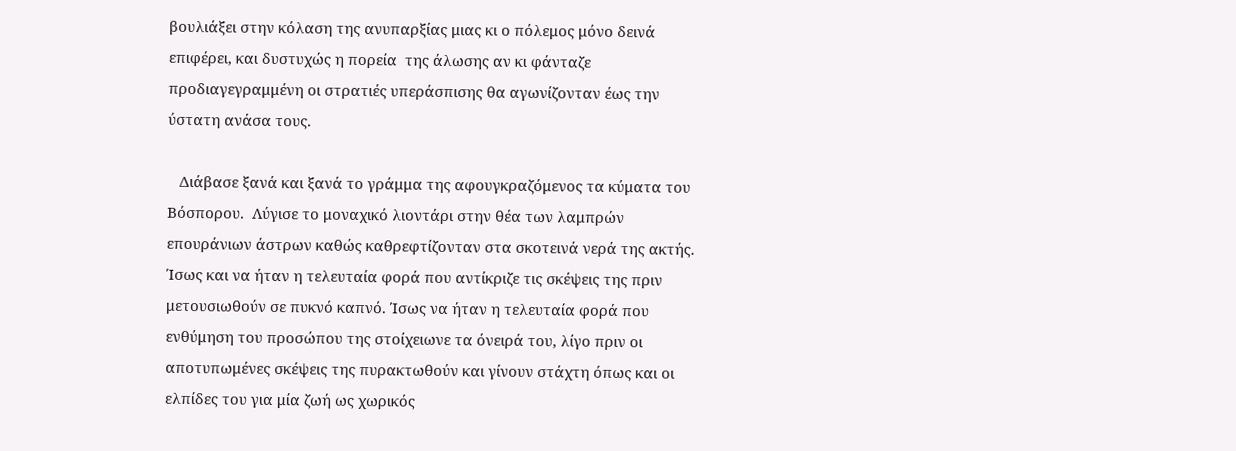βουλιάξει στην κόλαση της ανυπαρξίας μιας κι ο πόλεμος μόνο δεινά επιφέρει, και δυστυχώς η πορεία  της άλωσης αν κι φάνταζε προδιαγεγραμμένη οι στρατιές υπεράσπισης θα αγωνίζονταν έως την ύστατη ανάσα τους.

   Διάβασε ξανά και ξανά το γράμμα της αφουγκραζόμενος τα κύματα του Βόσπορου.  Λύγισε το μοναχικό λιοντάρι στην θέα των λαμπρών επουράνιων άστρων καθώς καθρεφτίζονταν στα σκοτεινά νερά της ακτής. Ίσως και να ήταν η τελευταία φορά που αντίκριζε τις σκέψεις της πριν μετουσιωθούν σε πυκνό καπνό. Ίσως να ήταν η τελευταία φορά που ενθύμηση του προσώπου της στοίχειωνε τα όνειρά του, λίγο πριν οι αποτυπωμένες σκέψεις της πυρακτωθούν και γίνουν στάχτη όπως και οι ελπίδες του για μία ζωή ως χωρικός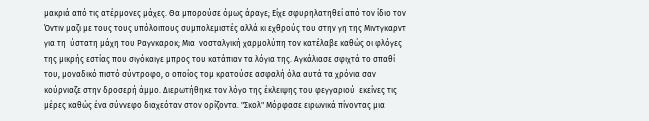μακριά από τις ατέρμονες μάχες. Θα μπορούσε όμως άραγε; Είχε σφυρηλατηθεί από τον ίδιο τον Όντιν μαζι με τους τους υπόλοιπους συμπολεμιστές αλλά κι εχθρούς του στην γη της Μιντγκαρντ για τη  ύστατη μάχη του Ραγνκαροκ; Μια  νοσταλγική χαρμολύπη τον κατέλαβε καθώς οι φλόγες της μικρής εστίας που σιγόκαιγε μπρος του κατάπιαν τα λόγια της. Αγκάλιασε σφιχτά το σπαθί του, μοναδικό πιστό σύντροφο, ο οποίος τομ κρατούσε ασφαλή όλα αυτά τα χρόνια σαν κούρνιαζε στην δροσερή άμμο. Διερωτήθηκε τον λόγο της έκλειψης του φεγγαριού  εκείνες τις μέρες καθώς ένα σύννεφο διαχεόταν στον ορίζοντα. "Σκολ" Μόρφασε ειρωνικά πίνοντας μια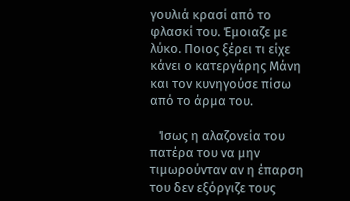γουλιά κρασί από το φλασκί του. Έμοιαζε με λύκο. Ποιος ξέρει τι είχε κάνει ο κατεργάρης Μάνη και τον κυνηγούσε πίσω από το άρμα του.

   Ίσως η αλαζονεία του πατέρα του να μην τιμωρούνταν αν η έπαρση του δεν εξόργιζε τους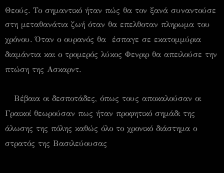Θεούς. Το σημαντικό ήταν πώς θα τον ξανά συναντούσε στη μεταθανάτια ζωή όταν θα επελθοταν πληρωμα του χρόνου. Όταν ο ουρανός θα  έσπαγε σε εκατομμύρια διαμάντια και ο τρομερός λύκος Φενριρ θα απειλούσε την πτώση της Ασκαρντ.

   Βέβαια οι δεσποτάδες, όπως τους αποκαλούσαν οι Γραικοί θεωρούσαν πως ήταν προφητικό σημάδι της άλωσης της πόλης καθώς όλο το χρονικό διάστημα ο στρατός της Βασιλεύουσας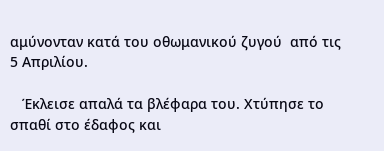αμύνονταν κατά του οθωμανικού ζυγού  από τις 5 Απριλίου.

   Έκλεισε απαλά τα βλέφαρα του. Χτύπησε το σπαθί στο έδαφος και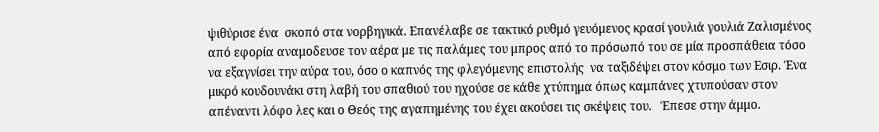ψιθύρισε ένα  σκοπό στα νορβηγικά. Επανέλαβε σε τακτικό ρυθμό γευόμενος κρασί γουλιά γουλιά Ζαλισμένος από εφορία αναμοδευσε τον αέρα με τις παλάμες του μπρος από το πρόσωπό του σε μία προσπάθεια τόσο να εξαγνίσει την αύρα του, όσο ο καπνός της φλεγόμενης επιστολής  να ταξιδέψει στον κόσμο των Εσιρ. Ένα μικρό κουδουνάκι στη λαβή του σπαθιού του ηχούσε σε κάθε χτύπημα όπως καμπάνες χτυπούσαν στον απέναντι λόφο λες και ο Θεός της αγαπημένης του έχει ακούσει τις σκέψεις του.   Έπεσε στην άμμο.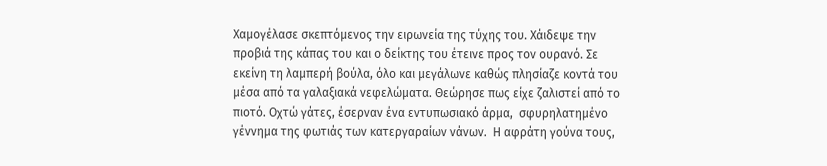Χαμογέλασε σκεπτόμενος την ειρωνεία της τύχης του. Χάιδεψε την προβιά της κάπας του και ο δείκτης του έτεινε προς τον ουρανό. Σε εκείνη τη λαμπερή βούλα, όλο και μεγάλωνε καθώς πλησίαζε κοντά του μέσα από τα γαλαξιακά νεφελώματα. Θεώρησε πως είχε ζαλιστεί από το πιοτό. Οχτώ γάτες, έσερναν ένα εντυπωσιακό άρμα,  σφυρηλατημένο γέννημα της φωτιάς των κατεργαραίων νάνων.  Η αφράτη γούνα τους,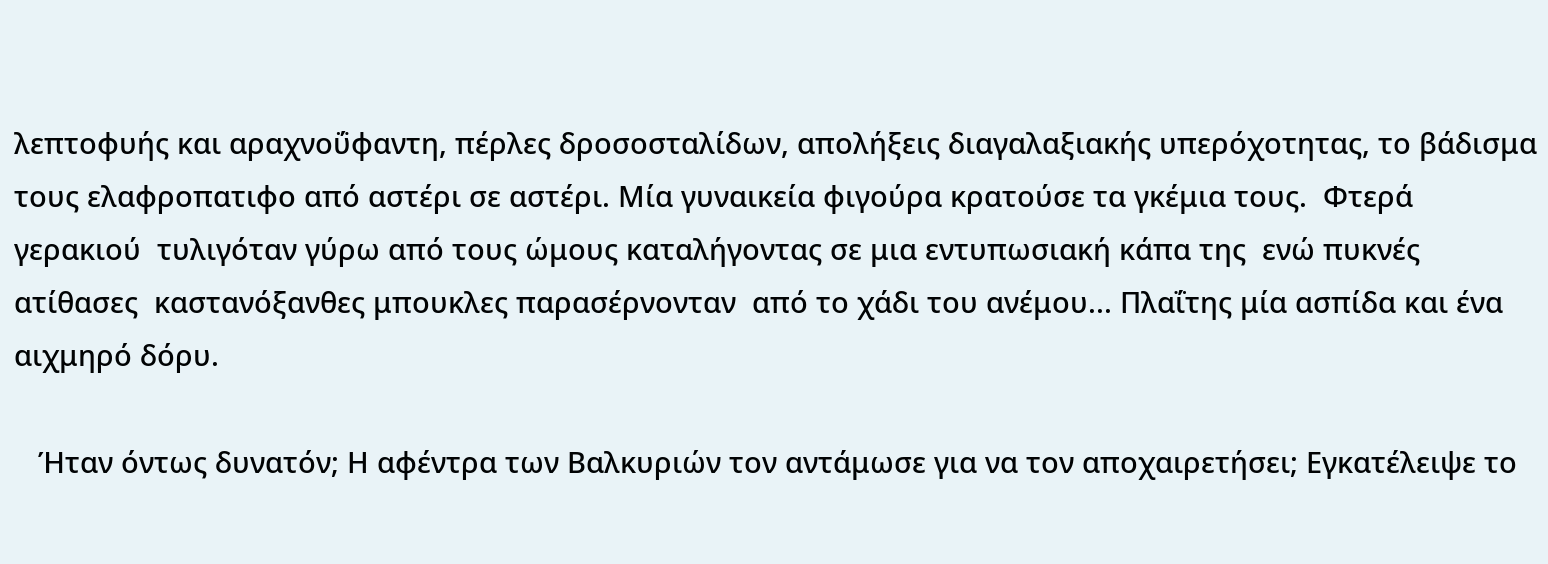λεπτοφυής και αραχνοΰφαντη, πέρλες δροσοσταλίδων, απολήξεις διαγαλαξιακής υπερόχοτητας, το βάδισμα τους ελαφροπατιφο από αστέρι σε αστέρι. Μία γυναικεία φιγούρα κρατούσε τα γκέμια τους.  Φτερά γερακιού  τυλιγόταν γύρω από τους ώμους καταλήγοντας σε μια εντυπωσιακή κάπα της  ενώ πυκνές ατίθασες  καστανόξανθες μπουκλες παρασέρνονταν  από το χάδι του ανέμου... Πλαΐτης μία ασπίδα και ένα αιχμηρό δόρυ.

   Ήταν όντως δυνατόν; Η αφέντρα των Βαλκυριών τον αντάμωσε για να τον αποχαιρετήσει; Εγκατέλειψε το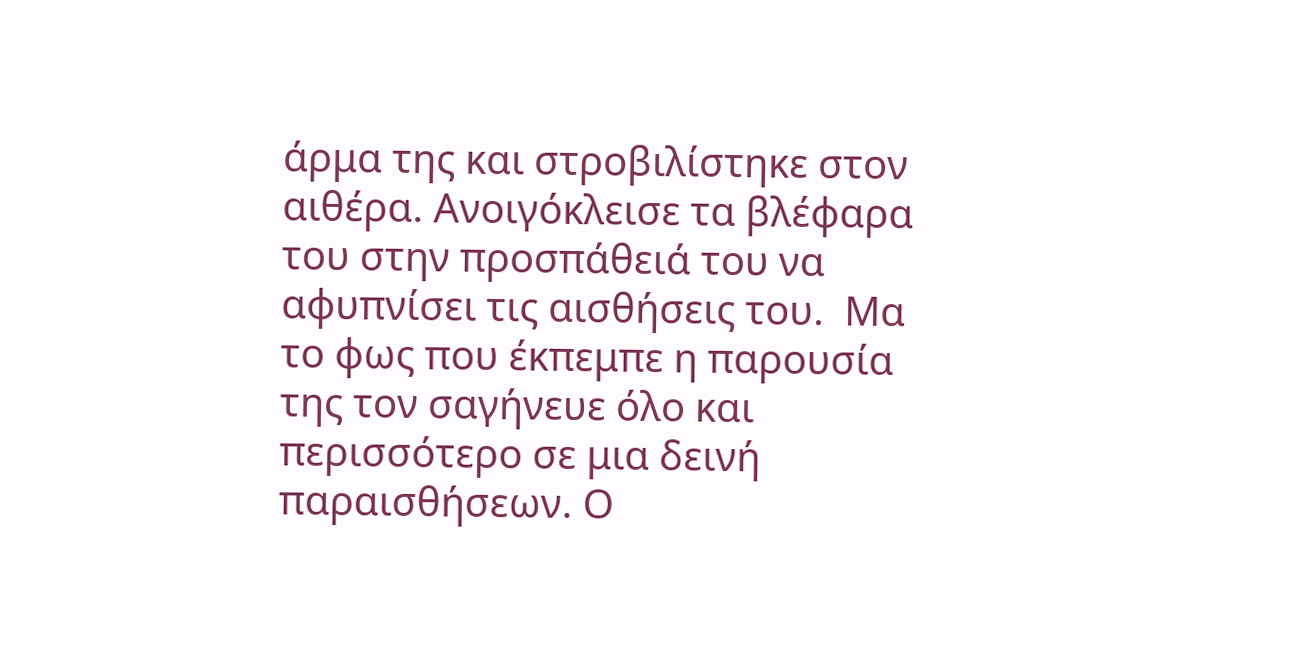άρμα της και στροβιλίστηκε στον αιθέρα. Ανοιγόκλεισε τα βλέφαρα του στην προσπάθειά του να αφυπνίσει τις αισθήσεις του.  Μα το φως που έκπεμπε η παρουσία της τον σαγήνευε όλο και περισσότερο σε μια δεινή παραισθήσεων. Ο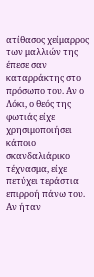ατίθασος χείμαρρος των μαλλιών της έπεσε σαν  καταρράκτης στο πρόσωπο του. Αν ο Λόκι, ο θεός της φωτιάς είχε χρησιμοποιήσει κάποιο σκανδαλιάρικο τέχνασμα, είχε πετύχει τεράστια επιρροή πάνω του.  Αν ήταν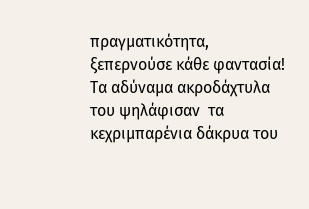πραγματικότητα, ξεπερνούσε κάθε φαντασία! Τα αδύναμα ακροδάχτυλα του ψηλάφισαν  τα  κεχριμπαρένια δάκρυα του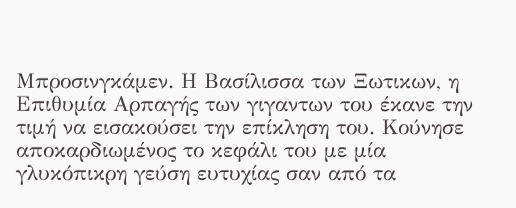Μπροσινγκάμεν. Η Βασίλισσα των Ξωτικων, η Επιθυμία Αρπαγής των γιγαντων του έκανε την τιμή να εισακούσει την επίκληση του. Κούνησε αποκαρδιωμένος το κεφάλι του με μία γλυκόπικρη γεύση ευτυχίας σαν από τα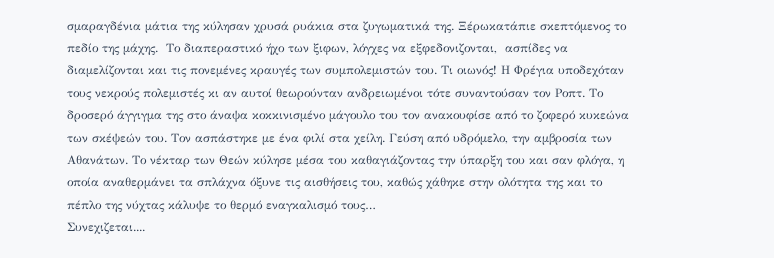σμαραγδένια μάτια της κύλησαν χρυσά ρυάκια στα ζυγωματικά της. Ξέρωκατάπιε σκεπτόμενος το πεδίο της μάχης.  Το διαπεραστικό ήχο των ξιφων, λόγχες να εξφεδονιζονται,  ασπίδες να διαμελίζονται και τις πονεμένες κραυγές των συμπολεμιστών του. Τι οιωνός! Η Φρέγια υποδεχόταν τους νεκρούς πολεμιστές κι αν αυτοί θεωρούνταν ανδρειωμένοι τότε συναντούσαν τον Ροπτ. Το δροσερό άγγιγμα της στο άναψα κοκκινισμένο μάγουλο του τον ανακουφίσε από το ζοφερό κυκεώνα των σκέψεών του. Τον ασπάστηκε με ένα φιλί στα χείλη. Γεύση από υδρόμελο, την αμβροσία των Αθανάτων. Το νέκταρ των Θεών κύλησε μέσα του καθαγιάζοντας την ύπαρξη του και σαν φλόγα, η οποία αναθερμάνει τα σπλάχνα όξυνε τις αισθήσεις του, καθώς χάθηκε στην ολότητα της και το πέπλο της νύχτας κάλυψε το θερμό εναγκαλισμό τους…
Συνεχιζεται....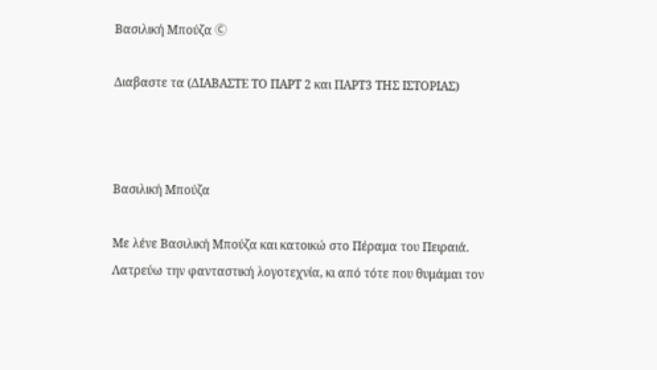Βασιλική Μπούζα Ⓒ

Διαβαστε τα (ΔΙΑΒΑΣΤΕ ΤΟ ΠΑΡΤ 2 και ΠΑΡΤ3 ΤΗΣ ΙΣΤΟΡΙΑΣ)



Βασιλική Μπούζα

Με λένε Βασιλική Μπούζα και κατοικώ στο Πέραμα του Πειραιά. Λατρεύω την φανταστική λογοτεχνία, κι από τότε που θυμάμαι τον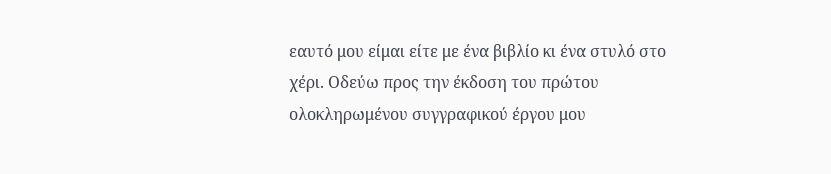εαυτό μου είμαι είτε με ένα βιβλίο κι ένα στυλό στο χέρι. Οδεύω προς την έκδοση του πρώτου ολοκληρωμένου συγγραφικού έργου μου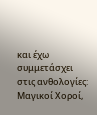και έχω συμμετάσχει στις ανθολογίες: Μαγικοί Χοροί,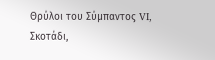Θρύλοι του Σύμπαντος VI, Σκοτάδι,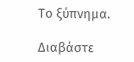Το ξύπνημα.

Διαβάστε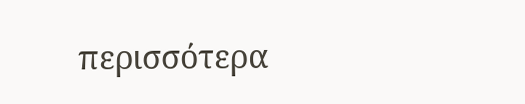περισσότερα